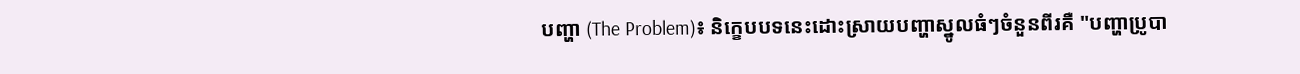បញ្ហា (The Problem)៖ និក្ខេបបទនេះដោះស្រាយបញ្ហាស្នូលធំៗចំនួនពីរគឺ "បញ្ហាប្រូបា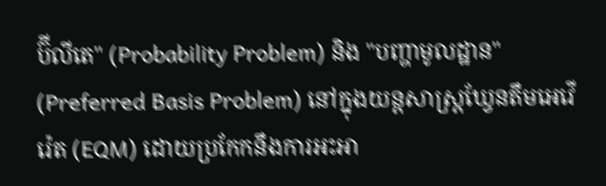ប៊ីលីតេ" (Probability Problem) និង "បញ្ហាមូលដ្ឋាន" (Preferred Basis Problem) នៅក្នុងយន្តសាស្ត្រឃ្វែនតឹមអេវើរ៉េត (EQM) ដោយប្រកែកនឹងការអះអា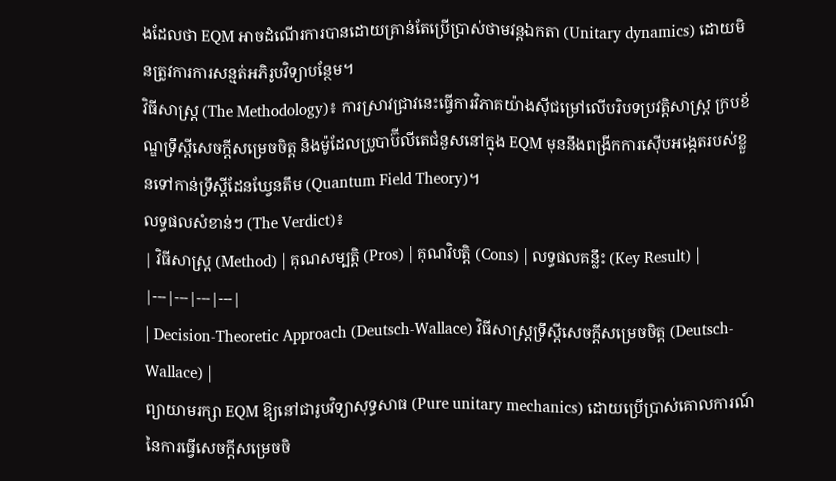ងដែលថា EQM អាចដំណើរការបានដោយគ្រាន់តែប្រើប្រាស់ថាមវន្តឯកតា (Unitary dynamics) ដោយមិនត្រូវការការសន្មត់អភិរូបវិទ្យាបន្ថែម។
វិធីសាស្ត្រ (The Methodology)៖ ការស្រាវជ្រាវនេះធ្វើការវិភាគយ៉ាងស៊ីជម្រៅលើបរិបទប្រវត្តិសាស្ត្រ ក្របខ័ណ្ឌទ្រឹស្តីសេចក្តីសម្រេចចិត្ត និងម៉ូដែលប្រូបាប៊ីលីតេជំនួសនៅក្នុង EQM មុននឹងពង្រីកការស៊ើបអង្កេតរបស់ខ្លួនទៅកាន់ទ្រឹស្តីដែនឃ្វែនតឹម (Quantum Field Theory)។
លទ្ធផលសំខាន់ៗ (The Verdict)៖
| វិធីសាស្ត្រ (Method) | គុណសម្បត្តិ (Pros) | គុណវិបត្តិ (Cons) | លទ្ធផលគន្លឹះ (Key Result) |
|---|---|---|---|
| Decision-Theoretic Approach (Deutsch-Wallace) វិធីសាស្ត្រទ្រឹស្តីសេចក្តីសម្រេចចិត្ត (Deutsch-Wallace) |
ព្យាយាមរក្សា EQM ឱ្យនៅជារូបវិទ្យាសុទ្ធសាធ (Pure unitary mechanics) ដោយប្រើប្រាស់គោលការណ៍នៃការធ្វើសេចក្តីសម្រេចចិ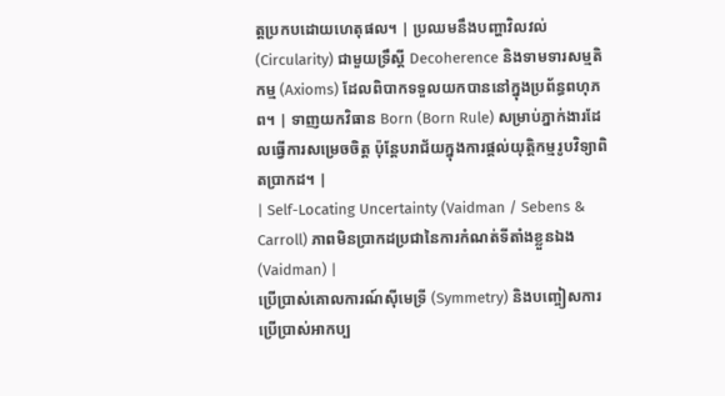ត្តប្រកបដោយហេតុផល។ | ប្រឈមនឹងបញ្ហាវិលវល់ (Circularity) ជាមួយទ្រឹស្តី Decoherence និងទាមទារសម្មតិកម្ម (Axioms) ដែលពិបាកទទួលយកបាននៅក្នុងប្រព័ន្ធពហុភព។ | ទាញយកវិធាន Born (Born Rule) សម្រាប់ភ្នាក់ងារដែលធ្វើការសម្រេចចិត្ត ប៉ុន្តែបរាជ័យក្នុងការផ្តល់យុត្តិកម្មរូបវិទ្យាពិតប្រាកដ។ |
| Self-Locating Uncertainty (Vaidman / Sebens & Carroll) ភាពមិនប្រាកដប្រជានៃការកំណត់ទីតាំងខ្លួនឯង (Vaidman) |
ប្រើប្រាស់គោលការណ៍ស៊ីមេទ្រី (Symmetry) និងបញ្ចៀសការប្រើប្រាស់អាកប្ប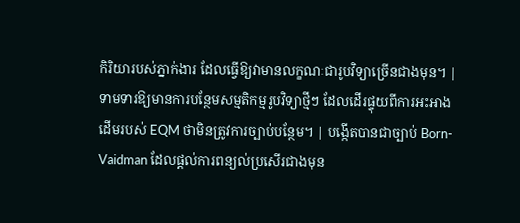កិរិយារបស់ភ្នាក់ងារ ដែលធ្វើឱ្យវាមានលក្ខណៈជារូបវិទ្យាច្រើនជាងមុន។ | ទាមទារឱ្យមានការបន្ថែមសម្មតិកម្មរូបវិទ្យាថ្មីៗ ដែលដើរផ្ទុយពីការអះអាងដើមរបស់ EQM ថាមិនត្រូវការច្បាប់បន្ថែម។ | បង្កើតបានជាច្បាប់ Born-Vaidman ដែលផ្តល់ការពន្យល់ប្រសើរជាងមុន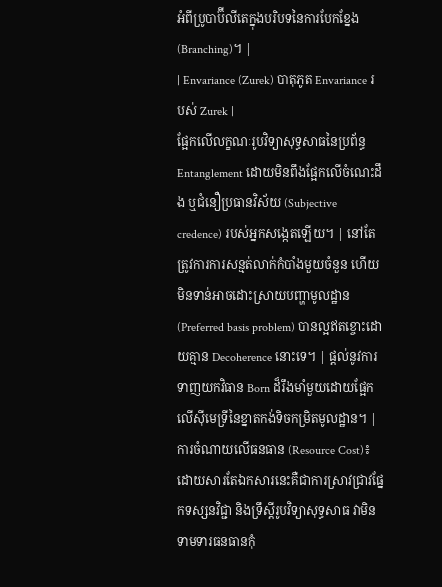អំពីប្រូបាប៊ីលីតេក្នុងបរិបទនៃការបែកខ្នែង (Branching)។ |
| Envariance (Zurek) បាតុភូត Envariance របស់ Zurek |
ផ្អែកលើលក្ខណៈរូបវិទ្យាសុទ្ធសាធនៃប្រព័ន្ធ Entanglement ដោយមិនពឹងផ្អែកលើចំណេះដឹង ឬជំនឿប្រធានវិស័យ (Subjective credence) របស់អ្នកសង្កេតឡើយ។ | នៅតែត្រូវការការសន្មត់លាក់កំបាំងមួយចំនួន ហើយមិនទាន់អាចដោះស្រាយបញ្ហាមូលដ្ឋាន (Preferred basis problem) បានល្អឥតខ្ចោះដោយគ្មាន Decoherence នោះទេ។ | ផ្តល់នូវការទាញយកវិធាន Born ដ៏រឹងមាំមួយដោយផ្អែកលើស៊ីមេទ្រីនៃខ្នាតកង់ទិចកម្រិតមូលដ្ឋាន។ |
ការចំណាយលើធនធាន (Resource Cost)៖ ដោយសារតែឯកសារនេះគឺជាការស្រាវជ្រាវផ្នែកទស្សនវិជ្ជា និងទ្រឹស្តីរូបវិទ្យាសុទ្ធសាធ វាមិនទាមទារធនធានកុំ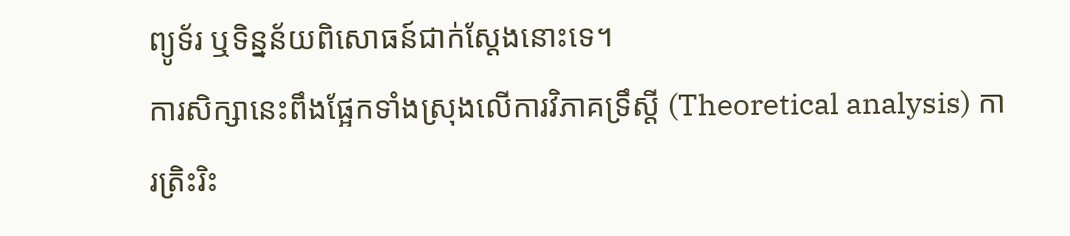ព្យូទ័រ ឬទិន្នន័យពិសោធន៍ជាក់ស្តែងនោះទេ។
ការសិក្សានេះពឹងផ្អែកទាំងស្រុងលើការវិភាគទ្រឹស្តី (Theoretical analysis) ការត្រិះរិះ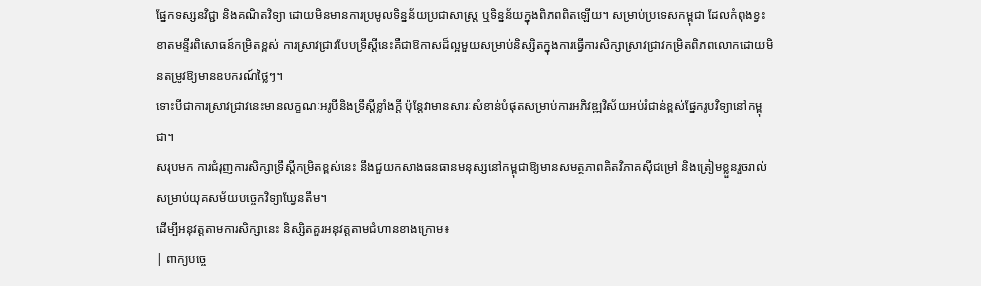ផ្នែកទស្សនវិជ្ជា និងគណិតវិទ្យា ដោយមិនមានការប្រមូលទិន្នន័យប្រជាសាស្ត្រ ឬទិន្នន័យក្នុងពិភពពិតឡើយ។ សម្រាប់ប្រទេសកម្ពុជា ដែលកំពុងខ្វះខាតមន្ទីរពិសោធន៍កម្រិតខ្ពស់ ការស្រាវជ្រាវបែបទ្រឹស្តីនេះគឺជាឱកាសដ៏ល្អមួយសម្រាប់និស្សិតក្នុងការធ្វើការសិក្សាស្រាវជ្រាវកម្រិតពិភពលោកដោយមិនតម្រូវឱ្យមានឧបករណ៍ថ្លៃៗ។
ទោះបីជាការស្រាវជ្រាវនេះមានលក្ខណៈអរូបីនិងទ្រឹស្តីខ្លាំងក្តី ប៉ុន្តែវាមានសារៈសំខាន់បំផុតសម្រាប់ការអភិវឌ្ឍវិស័យអប់រំជាន់ខ្ពស់ផ្នែករូបវិទ្យានៅកម្ពុជា។
សរុបមក ការជំរុញការសិក្សាទ្រឹស្តីកម្រិតខ្ពស់នេះ នឹងជួយកសាងធនធានមនុស្សនៅកម្ពុជាឱ្យមានសមត្ថភាពគិតវិភាគស៊ីជម្រៅ និងត្រៀមខ្លួនរួចរាល់សម្រាប់យុគសម័យបច្ចេកវិទ្យាឃ្វែនតឹម។
ដើម្បីអនុវត្តតាមការសិក្សានេះ និស្សិតគួរអនុវត្តតាមជំហានខាងក្រោម៖
| ពាក្យបច្ចេ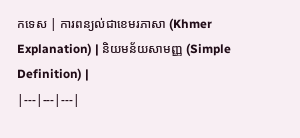កទេស | ការពន្យល់ជាខេមរភាសា (Khmer Explanation) | និយមន័យសាមញ្ញ (Simple Definition) |
|---|---|---|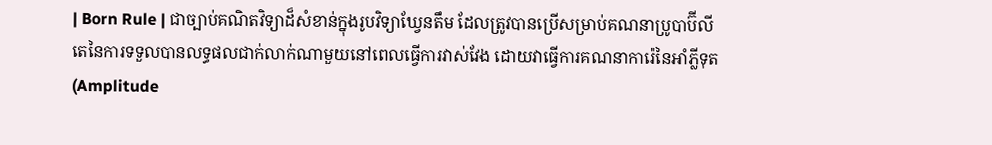| Born Rule | ជាច្បាប់គណិតវិទ្យាដ៏សំខាន់ក្នុងរូបវិទ្យាឃ្វែនតឹម ដែលត្រូវបានប្រើសម្រាប់គណនាប្រូបាប៊ីលីតេនៃការទទួលបានលទ្ធផលជាក់លាក់ណាមួយនៅពេលធ្វើការវាស់វែង ដោយវាធ្វើការគណនាការ៉េនៃអាំភ្លីទុត (Amplitude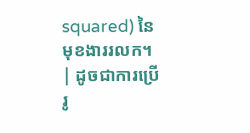squared) នៃមុខងាររលក។ | ដូចជាការប្រើរូ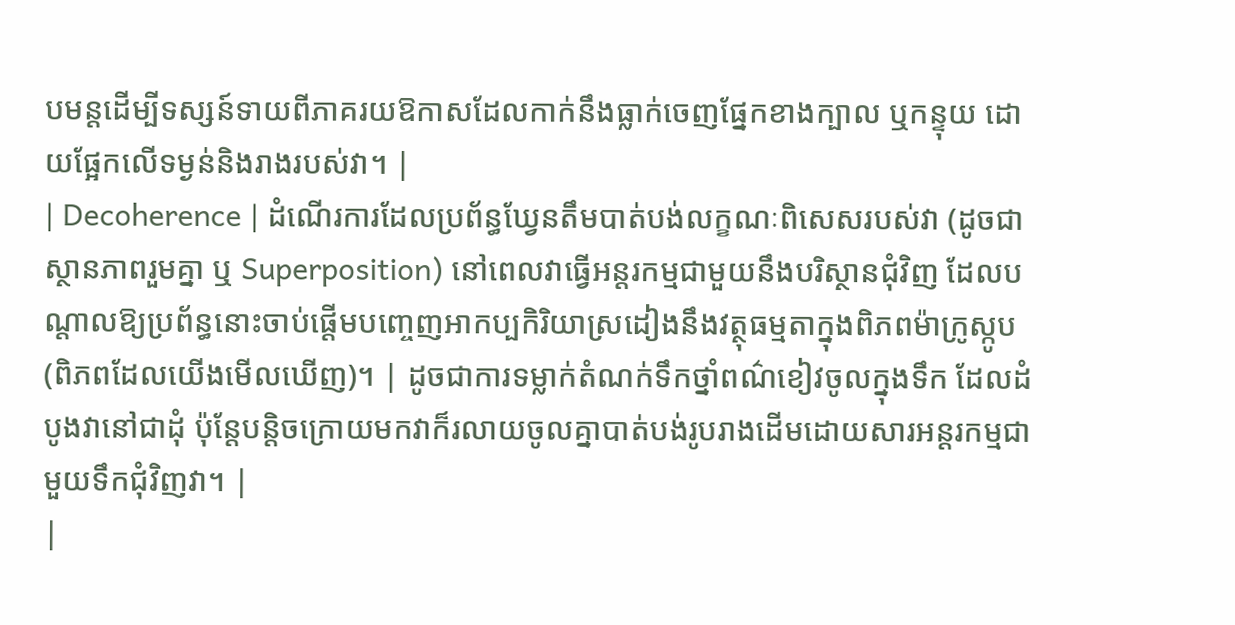បមន្តដើម្បីទស្សន៍ទាយពីភាគរយឱកាសដែលកាក់នឹងធ្លាក់ចេញផ្នែកខាងក្បាល ឬកន្ទុយ ដោយផ្អែកលើទម្ងន់និងរាងរបស់វា។ |
| Decoherence | ដំណើរការដែលប្រព័ន្ធឃ្វែនតឹមបាត់បង់លក្ខណៈពិសេសរបស់វា (ដូចជាស្ថានភាពរួមគ្នា ឬ Superposition) នៅពេលវាធ្វើអន្តរកម្មជាមួយនឹងបរិស្ថានជុំវិញ ដែលបណ្តាលឱ្យប្រព័ន្ធនោះចាប់ផ្តើមបញ្ចេញអាកប្បកិរិយាស្រដៀងនឹងវត្ថុធម្មតាក្នុងពិភពម៉ាក្រូស្កូប (ពិភពដែលយើងមើលឃើញ)។ | ដូចជាការទម្លាក់តំណក់ទឹកថ្នាំពណ៌ខៀវចូលក្នុងទឹក ដែលដំបូងវានៅជាដុំ ប៉ុន្តែបន្តិចក្រោយមកវាក៏រលាយចូលគ្នាបាត់បង់រូបរាងដើមដោយសារអន្តរកម្មជាមួយទឹកជុំវិញវា។ |
|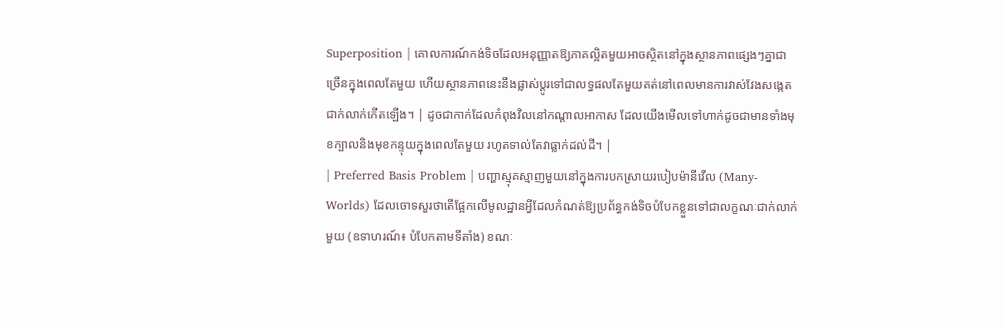Superposition | គោលការណ៍កង់ទិចដែលអនុញ្ញាតឱ្យភាគល្អិតមួយអាចស្ថិតនៅក្នុងស្ថានភាពផ្សេងៗគ្នាជាច្រើនក្នុងពេលតែមួយ ហើយស្ថានភាពនេះនឹងផ្លាស់ប្តូរទៅជាលទ្ធផលតែមួយគត់នៅពេលមានការវាស់វែងសង្កេតជាក់លាក់កើតឡើង។ | ដូចជាកាក់ដែលកំពុងវិលនៅកណ្តាលអាកាស ដែលយើងមើលទៅហាក់ដូចជាមានទាំងមុខក្បាលនិងមុខកន្ទុយក្នុងពេលតែមួយ រហូតទាល់តែវាធ្លាក់ដល់ដី។ |
| Preferred Basis Problem | បញ្ហាស្មុគស្មាញមួយនៅក្នុងការបកស្រាយរបៀបម៉ានីវើល (Many-Worlds) ដែលចោទសួរថាតើផ្អែកលើមូលដ្ឋានអ្វីដែលកំណត់ឱ្យប្រព័ន្ធកង់ទិចបំបែកខ្លួនទៅជាលក្ខណៈជាក់លាក់មួយ (ឧទាហរណ៍៖ បំបែកតាមទីតាំង) ខណៈ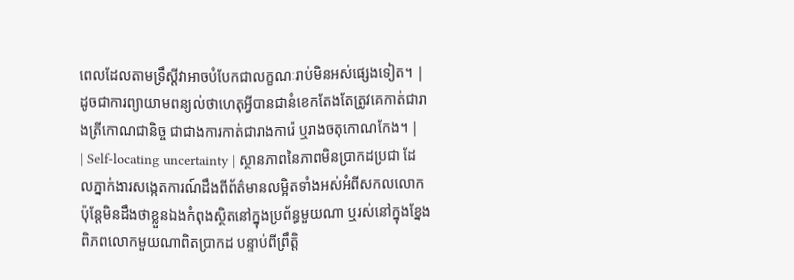ពេលដែលតាមទ្រឹស្តីវាអាចបំបែកជាលក្ខណៈរាប់មិនអស់ផ្សេងទៀត។ | ដូចជាការព្យាយាមពន្យល់ថាហេតុអ្វីបានជានំខេកតែងតែត្រូវគេកាត់ជារាងត្រីកោណជានិច្ច ជាជាងការកាត់ជារាងការ៉េ ឬរាងចតុកោណកែង។ |
| Self-locating uncertainty | ស្ថានភាពនៃភាពមិនប្រាកដប្រជា ដែលភ្នាក់ងារសង្កេតការណ៍ដឹងពីព័ត៌មានលម្អិតទាំងអស់អំពីសកលលោក ប៉ុន្តែមិនដឹងថាខ្លួនឯងកំពុងស្ថិតនៅក្នុងប្រព័ន្ធមួយណា ឬរស់នៅក្នុងខ្នែងពិភពលោកមួយណាពិតប្រាកដ បន្ទាប់ពីព្រឹត្តិ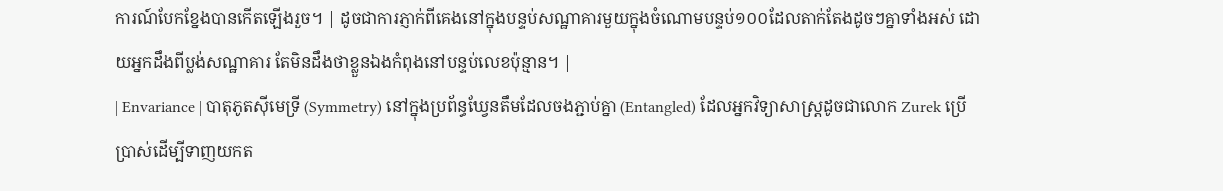ការណ៍បែកខ្នែងបានកើតឡើងរួច។ | ដូចជាការភ្ញាក់ពីគេងនៅក្នុងបន្ទប់សណ្ឋាគារមួយក្នុងចំណោមបន្ទប់១០០ដែលតាក់តែងដូចៗគ្នាទាំងអស់ ដោយអ្នកដឹងពីប្លង់សណ្ឋាគារ តែមិនដឹងថាខ្លួនឯងកំពុងនៅបន្ទប់លេខប៉ុន្មាន។ |
| Envariance | បាតុភូតស៊ីមេទ្រី (Symmetry) នៅក្នុងប្រព័ន្ធឃ្វែនតឹមដែលចងភ្ជាប់គ្នា (Entangled) ដែលអ្នកវិទ្យាសាស្ត្រដូចជាលោក Zurek ប្រើប្រាស់ដើម្បីទាញយកត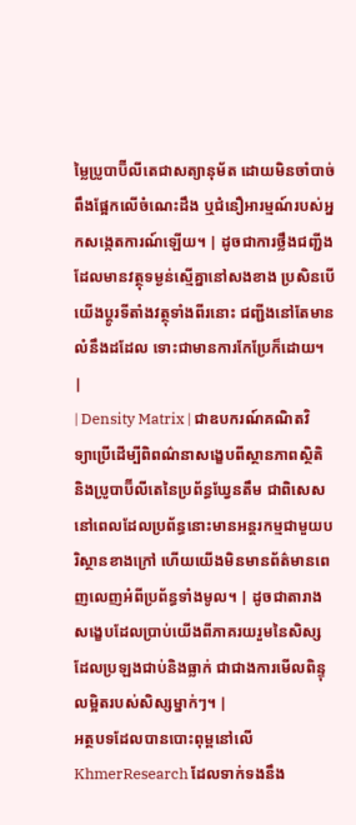ម្លៃប្រូបាប៊ីលីតេជាសត្យានុម័ត ដោយមិនចាំបាច់ពឹងផ្អែកលើចំណេះដឹង ឬជំនឿអារម្មណ៍របស់អ្នកសង្កេតការណ៍ឡើយ។ | ដូចជាការថ្លឹងជញ្ជីងដែលមានវត្ថុទម្ងន់ស្មើគ្នានៅសងខាង ប្រសិនបើយើងប្តូរទីតាំងវត្ថុទាំងពីរនោះ ជញ្ជីងនៅតែមានលំនឹងដដែល ទោះជាមានការកែប្រែក៏ដោយ។ |
| Density Matrix | ជាឧបករណ៍គណិតវិទ្យាប្រើដើម្បីពិពណ៌នាសង្ខេបពីស្ថានភាពស្ថិតិ និងប្រូបាប៊ីលីតេនៃប្រព័ន្ធឃ្វែនតឹម ជាពិសេសនៅពេលដែលប្រព័ន្ធនោះមានអន្តរកម្មជាមួយបរិស្ថានខាងក្រៅ ហើយយើងមិនមានព័ត៌មានពេញលេញអំពីប្រព័ន្ធទាំងមូល។ | ដូចជាតារាងសង្ខេបដែលប្រាប់យើងពីភាគរយរួមនៃសិស្សដែលប្រឡងជាប់និងធ្លាក់ ជាជាងការមើលពិន្ទុលម្អិតរបស់សិស្សម្នាក់ៗ។ |
អត្ថបទដែលបានបោះពុម្ពនៅលើ KhmerResearch ដែលទាក់ទងនឹង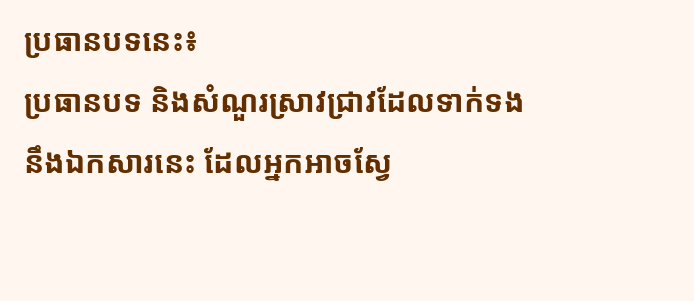ប្រធានបទនេះ៖
ប្រធានបទ និងសំណួរស្រាវជ្រាវដែលទាក់ទងនឹងឯកសារនេះ ដែលអ្នកអាចស្វែ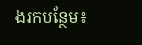ងរកបន្ថែម៖